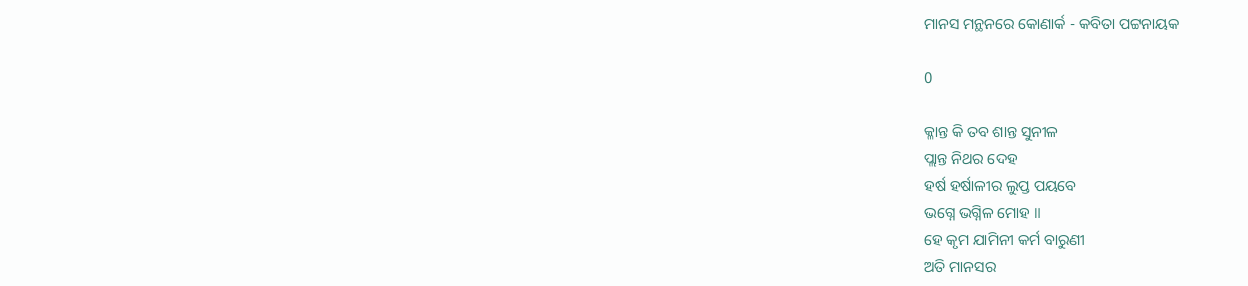ମାନସ ମନ୍ଥନରେ କୋଣାର୍କ - କବିତା ପଟ୍ଟନାୟକ

0

କ୍ଳାନ୍ତ କି ତବ ଶାନ୍ତ ସୁନୀଳ
ପ୍ଲାନ୍ତ ନିଥର ଦେହ
ହର୍ଷ ହର୍ଷାଳୀର ଲୁପ୍ତ ପୟବେ
ଭଗ୍ନେ ଭଗ୍ନିଳ ମୋହ ॥
ହେ କୃମ ଯାମିନୀ କର୍ମ ବାରୁଣୀ
ଅତି ମାନସର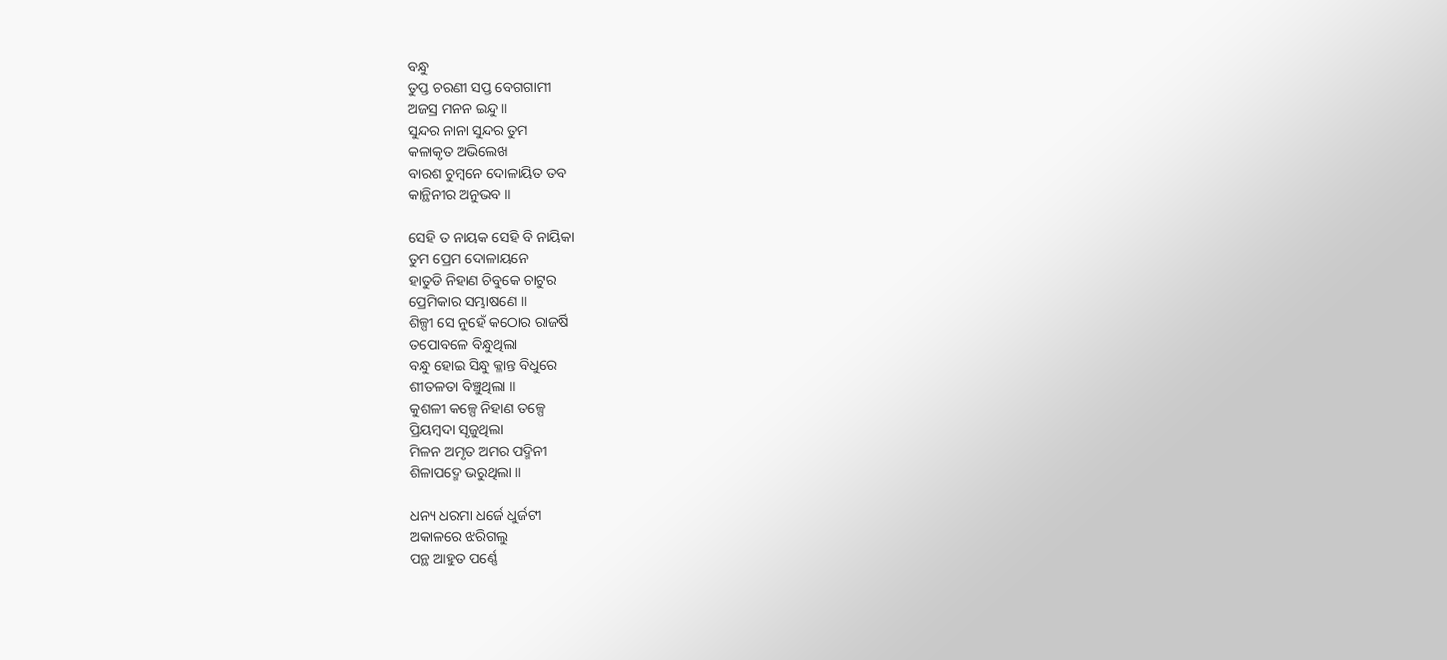ବନ୍ଧୁ
ତୁପ୍ତ ଚରଣୀ ସପ୍ତ ବେଗଗାମୀ
ଅଜସ୍ର ମନନ ଇନ୍ଦୁ ॥
ସୁନ୍ଦର ନାନା ସୁନ୍ଦର ତୁମ
କଳାକୃତ ଅଭିଲେଖ
ବାରଶ ଚୁମ୍ବନେ ଦୋଳାୟିତ ତବ
କାନ୍ଥିନୀର ଅନୁଭବ ॥

ସେହି ତ ନାୟକ ସେହି ବି ନାୟିକା
ତୁମ ପ୍ରେମ ଦୋଳାୟନେ
ହାତୁଡି ନିହାଣ ଚିବୁକେ ଚାଟୁର
ପ୍ରେମିକାର ସମ୍ଭାଷଣେ ॥
ଶିଳ୍ପୀ ସେ ନୁହେଁ କଠୋର ରାଜର୍ଷି
ତପୋବଳେ ବିନ୍ଧୁଥିଲା
ବନ୍ଧୁ ହୋଇ ସିନ୍ଧୁ କ୍ଳାନ୍ତ ବିଧୁରେ
ଶୀତଳତା ବିଞ୍ଚୁଥିଲା ॥
କୁଶଳୀ କଳ୍ପେ ନିହାଣ ତଳ୍ପେ
ପ୍ରିୟମ୍ବଦା ସୃଜୁଥିଲା
ମିଳନ ଅମୃତ ଅମର ପଦ୍ମିନୀ
ଶିଳାପଦ୍ମେ ଭରୁଥିଲା ॥

ଧନ୍ୟ ଧରମା ଧର୍ଜେ ଧୁର୍ଜଟୀ
ଅକାଳରେ ଝରିଗଲୁ
ପନ୍ଥ ଆହୁତ ପର୍ଣ୍ଣେ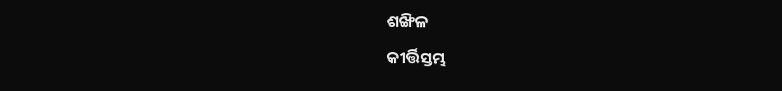ଶଙ୍ଖିଳ
କୀର୍ତ୍ତିସ୍ତମ୍ଭ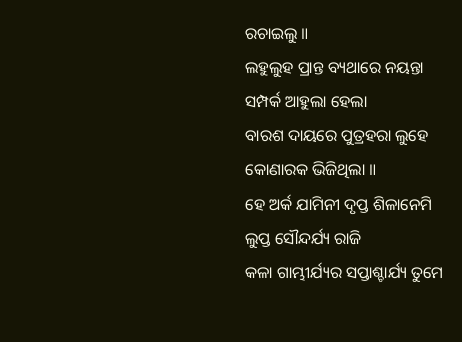ରଚାଇଲୁ ॥
ଲହୁଲୁହ ପ୍ରାନ୍ତ ବ୍ୟଥାରେ ନୟନ୍ତା
ସମ୍ପର୍କ ଆହୁଲା ହେଲା
ବାରଶ ଦାୟରେ ପୁତ୍ରହରା ଲୁହେ
କୋଣାରକ ଭିଜିଥିଲା ॥
ହେ ଅର୍କ ଯାମିନୀ ଦୃପ୍ତ ଶିଳାନେମି
ଲୁପ୍ତ ସୌନ୍ଦର୍ଯ୍ୟ ରାଜି
କଳା ଗାମ୍ଭୀର୍ଯ୍ୟର ସପ୍ତାଶ୍ଚାର୍ଯ୍ୟ ତୁମେ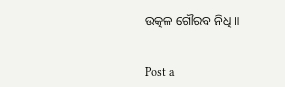ଉତ୍କଳ ଗୌରବ ନିଧି ॥


Post a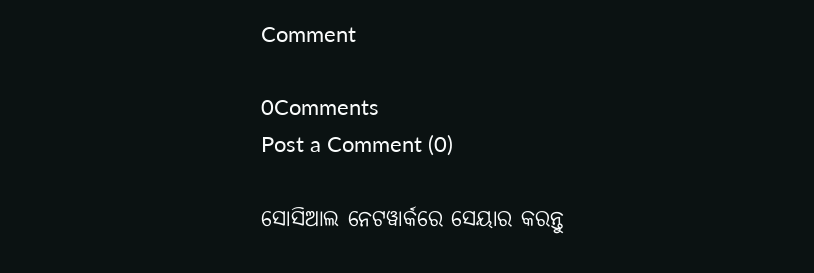Comment

0Comments
Post a Comment (0)

ସୋସିଆଲ ନେଟୱାର୍କରେ ସେୟାର କରନ୍ତୁ